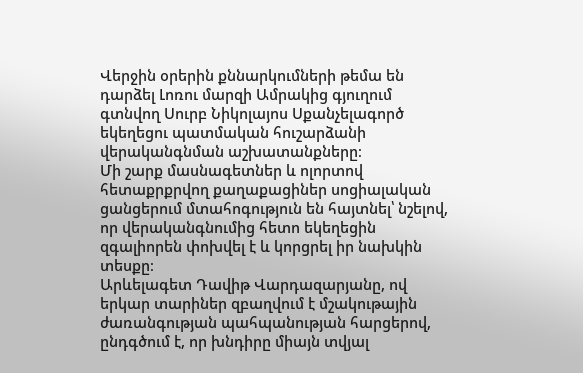Վերջին օրերին քննարկումների թեմա են դարձել Լոռու մարզի Ամրակից գյուղում գտնվող Սուրբ Նիկոլայոս Սքանչելագործ եկեղեցու պատմական հուշարձանի վերականգնման աշխատանքները։
Մի շարք մասնագետներ և ոլորտով հետաքրքրվող քաղաքացիներ սոցիալական ցանցերում մտահոգություն են հայտնել՝ նշելով, որ վերականգնումից հետո եկեղեցին զգալիորեն փոխվել է և կորցրել իր նախկին տեսքը։
Արևելագետ Դավիթ Վարդազարյանը, ով երկար տարիներ զբաղվում է մշակութային ժառանգության պահպանության հարցերով, ընդգծում է, որ խնդիրը միայն տվյալ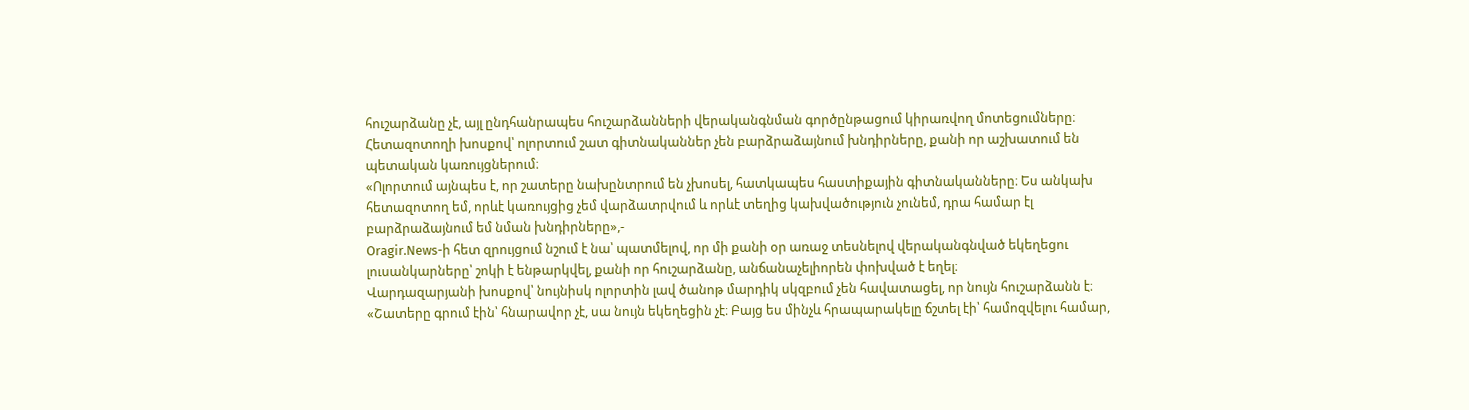հուշարձանը չէ, այլ ընդհանրապես հուշարձանների վերականգնման գործընթացում կիրառվող մոտեցումները։ Հետազոտողի խոսքով՝ ոլորտում շատ գիտնականներ չեն բարձրաձայնում խնդիրները, քանի որ աշխատում են պետական կառույցներում։
«Ոլորտում այնպես է, որ շատերը նախընտրում են չխոսել, հատկապես հաստիքային գիտնականները։ Ես անկախ հետազոտող եմ, որևէ կառույցից չեմ վարձատրվում և որևէ տեղից կախվածություն չունեմ, դրա համար էլ բարձրաձայնում եմ նման խնդիրները»,-
Oragir.News-ի հետ զրույցում նշում է նա՝ պատմելով, որ մի քանի օր առաջ տեսնելով վերականգնված եկեղեցու լուսանկարները՝ շոկի է ենթարկվել, քանի որ հուշարձանը, անճանաչելիորեն փոխված է եղել։
Վարդազարյանի խոսքով՝ նույնիսկ ոլորտին լավ ծանոթ մարդիկ սկզբում չեն հավատացել, որ նույն հուշարձանն է։
«Շատերը գրում էին՝ հնարավոր չէ, սա նույն եկեղեցին չէ։ Բայց ես մինչև հրապարակելը ճշտել էի՝ համոզվելու համար,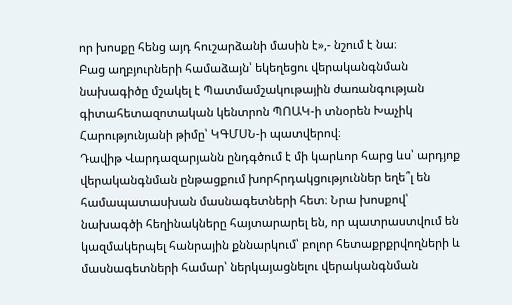որ խոսքը հենց այդ հուշարձանի մասին է»,- նշում է նա։
Բաց աղբյուրների համաձայն՝ եկեղեցու վերականգնման նախագիծը մշակել է Պատմամշակութային ժառանգության գիտահետազոտական կենտրոն ՊՈԱԿ-ի տնօրեն Խաչիկ Հարությունյանի թիմը՝ ԿԳՄՍՆ-ի պատվերով։
Դավիթ Վարդազարյանն ընդգծում է մի կարևոր հարց ևս՝ արդյոք վերականգնման ընթացքում խորհրդակցություններ եղե՞լ են համապատասխան մասնագետների հետ։ Նրա խոսքով՝ նախագծի հեղինակները հայտարարել են, որ պատրաստվում են կազմակերպել հանրային քննարկում՝ բոլոր հետաքրքրվողների և մասնագետների համար՝ ներկայացնելու վերականգնման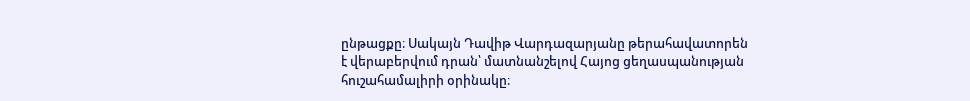ընթացքը։ Սակայն Դավիթ Վարդազարյանը թերահավատորեն է վերաբերվում դրան՝ մատնանշելով Հայոց ցեղասպանության հուշահամալիրի օրինակը։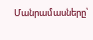Մանրամասները՝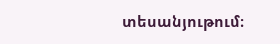տեսանյութում։